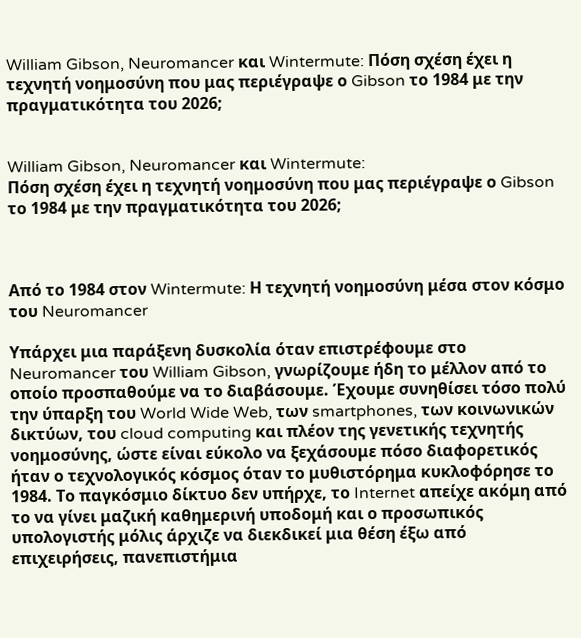William Gibson, Neuromancer και Wintermute: Πόση σχέση έχει η τεχνητή νοημοσύνη που μας περιέγραψε ο Gibson το 1984 με την πραγματικότητα του 2026;


William Gibson, Neuromancer και Wintermute:
Πόση σχέση έχει η τεχνητή νοημοσύνη που μας περιέγραψε ο Gibson το 1984 με την πραγματικότητα του 2026;



Από το 1984 στον Wintermute: Η τεχνητή νοημοσύνη μέσα στον κόσμο του Neuromancer

Υπάρχει μια παράξενη δυσκολία όταν επιστρέφουμε στο Neuromancer του William Gibson, γνωρίζουμε ήδη το μέλλον από το οποίο προσπαθούμε να το διαβάσουμε. Έχουμε συνηθίσει τόσο πολύ την ύπαρξη του World Wide Web, των smartphones, των κοινωνικών δικτύων, του cloud computing και πλέον της γενετικής τεχνητής νοημοσύνης, ώστε είναι εύκολο να ξεχάσουμε πόσο διαφορετικός ήταν ο τεχνολογικός κόσμος όταν το μυθιστόρημα κυκλοφόρησε το 1984. Το παγκόσμιο δίκτυο δεν υπήρχε, το Internet απείχε ακόμη από το να γίνει μαζική καθημερινή υποδομή και ο προσωπικός υπολογιστής μόλις άρχιζε να διεκδικεί μια θέση έξω από επιχειρήσεις, πανεπιστήμια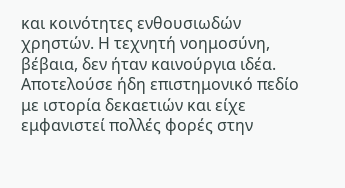και κοινότητες ενθουσιωδών χρηστών. Η τεχνητή νοημοσύνη, βέβαια, δεν ήταν καινούργια ιδέα. Αποτελούσε ήδη επιστημονικό πεδίο με ιστορία δεκαετιών και είχε εμφανιστεί πολλές φορές στην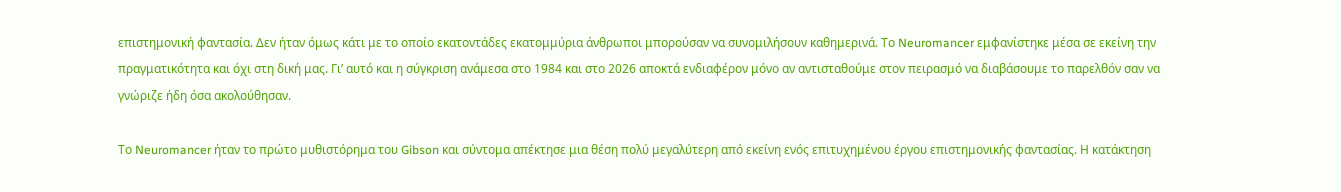επιστημονική φαντασία. Δεν ήταν όμως κάτι με το οποίο εκατοντάδες εκατομμύρια άνθρωποι μπορούσαν να συνομιλήσουν καθημερινά. Το Neuromancer εμφανίστηκε μέσα σε εκείνη την πραγματικότητα και όχι στη δική μας. Γι’ αυτό και η σύγκριση ανάμεσα στο 1984 και στο 2026 αποκτά ενδιαφέρον μόνο αν αντισταθούμε στον πειρασμό να διαβάσουμε το παρελθόν σαν να γνώριζε ήδη όσα ακολούθησαν.

Το Neuromancer ήταν το πρώτο μυθιστόρημα του Gibson και σύντομα απέκτησε μια θέση πολύ μεγαλύτερη από εκείνη ενός επιτυχημένου έργου επιστημονικής φαντασίας. Η κατάκτηση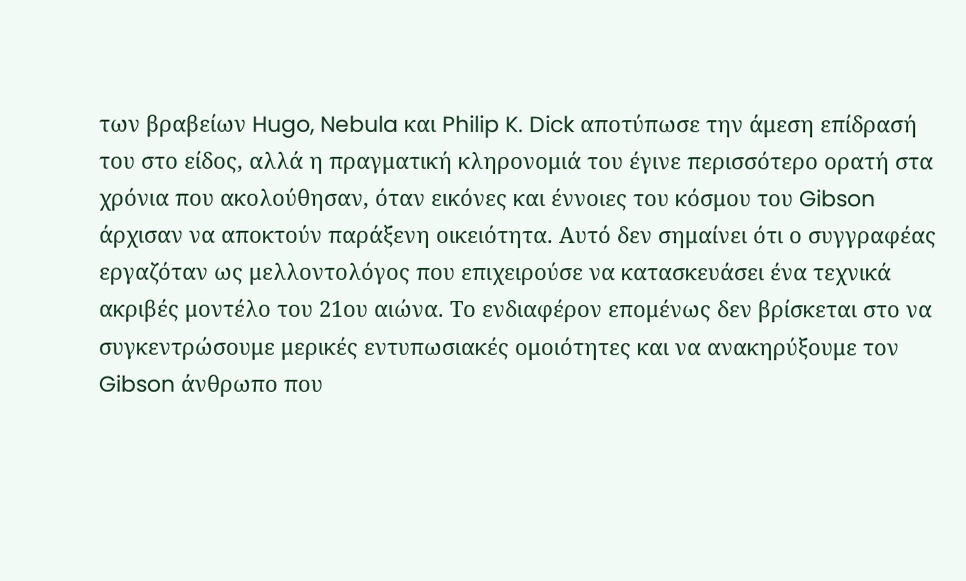των βραβείων Hugo, Nebula και Philip K. Dick αποτύπωσε την άμεση επίδρασή του στο είδος, αλλά η πραγματική κληρονομιά του έγινε περισσότερο ορατή στα χρόνια που ακολούθησαν, όταν εικόνες και έννοιες του κόσμου του Gibson άρχισαν να αποκτούν παράξενη οικειότητα. Αυτό δεν σημαίνει ότι ο συγγραφέας εργαζόταν ως μελλοντολόγος που επιχειρούσε να κατασκευάσει ένα τεχνικά ακριβές μοντέλο του 21ου αιώνα. Το ενδιαφέρον επομένως δεν βρίσκεται στο να συγκεντρώσουμε μερικές εντυπωσιακές ομοιότητες και να ανακηρύξουμε τον Gibson άνθρωπο που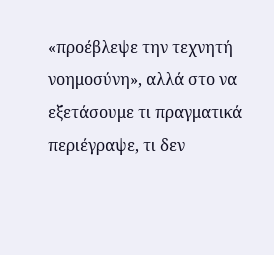«προέβλεψε την τεχνητή νοημοσύνη», αλλά στο να εξετάσουμε τι πραγματικά περιέγραψε, τι δεν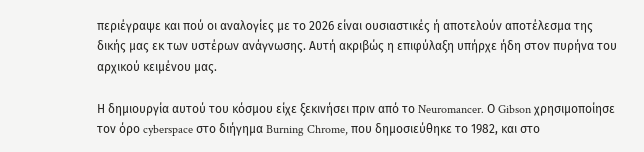περιέγραψε και πού οι αναλογίες με το 2026 είναι ουσιαστικές ή αποτελούν αποτέλεσμα της δικής μας εκ των υστέρων ανάγνωσης. Αυτή ακριβώς η επιφύλαξη υπήρχε ήδη στον πυρήνα του αρχικού κειμένου μας.

Η δημιουργία αυτού του κόσμου είχε ξεκινήσει πριν από το Neuromancer. Ο Gibson χρησιμοποίησε τον όρο cyberspace στο διήγημα Burning Chrome, που δημοσιεύθηκε το 1982, και στο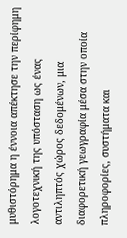μυθιστόρημα η έννοια απέκτησε την περίφημη λογοτεχνική της υπόσταση ως ένας αντιληπτός χώρος δεδομένων, μια διαφορετική γεωγραφία μέσα στην οποία πληροφορίες, συστήματα και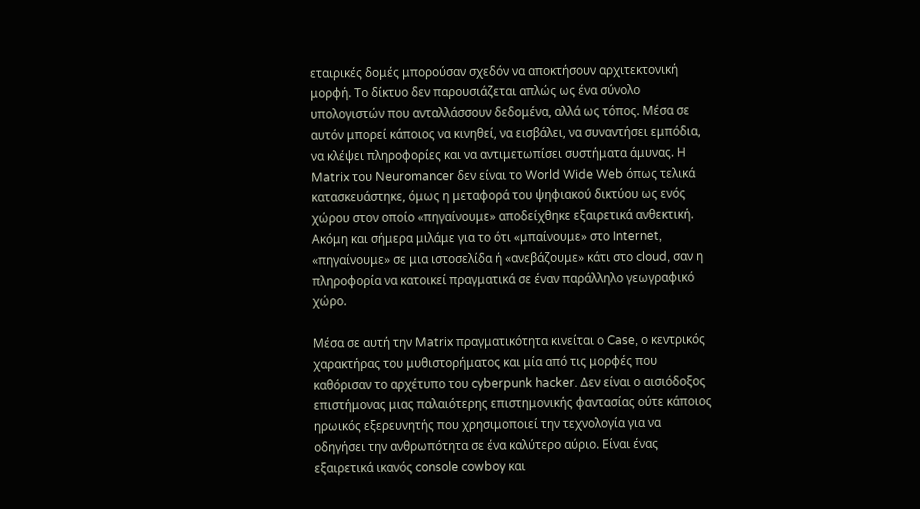εταιρικές δομές μπορούσαν σχεδόν να αποκτήσουν αρχιτεκτονική μορφή. Το δίκτυο δεν παρουσιάζεται απλώς ως ένα σύνολο υπολογιστών που ανταλλάσσουν δεδομένα, αλλά ως τόπος. Μέσα σε αυτόν μπορεί κάποιος να κινηθεί, να εισβάλει, να συναντήσει εμπόδια, να κλέψει πληροφορίες και να αντιμετωπίσει συστήματα άμυνας. Η Matrix του Neuromancer δεν είναι το World Wide Web όπως τελικά κατασκευάστηκε, όμως η μεταφορά του ψηφιακού δικτύου ως ενός χώρου στον οποίο «πηγαίνουμε» αποδείχθηκε εξαιρετικά ανθεκτική. Ακόμη και σήμερα μιλάμε για το ότι «μπαίνουμε» στο Internet, «πηγαίνουμε» σε μια ιστοσελίδα ή «ανεβάζουμε» κάτι στο cloud, σαν η πληροφορία να κατοικεί πραγματικά σε έναν παράλληλο γεωγραφικό χώρο.

Μέσα σε αυτή την Matrix πραγματικότητα κινείται ο Case, ο κεντρικός χαρακτήρας του μυθιστορήματος και μία από τις μορφές που καθόρισαν το αρχέτυπο του cyberpunk hacker. Δεν είναι ο αισιόδοξος επιστήμονας μιας παλαιότερης επιστημονικής φαντασίας ούτε κάποιος ηρωικός εξερευνητής που χρησιμοποιεί την τεχνολογία για να οδηγήσει την ανθρωπότητα σε ένα καλύτερο αύριο. Είναι ένας εξαιρετικά ικανός console cowboy και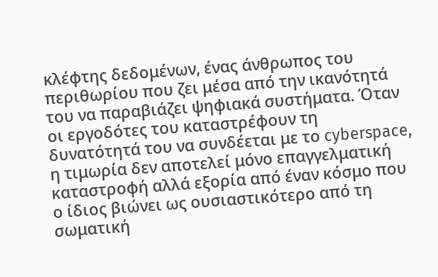κλέφτης δεδομένων, ένας άνθρωπος του περιθωρίου που ζει μέσα από την ικανότητά του να παραβιάζει ψηφιακά συστήματα. Όταν οι εργοδότες του καταστρέφουν τη δυνατότητά του να συνδέεται με το cyberspace, η τιμωρία δεν αποτελεί μόνο επαγγελματική καταστροφή αλλά εξορία από έναν κόσμο που ο ίδιος βιώνει ως ουσιαστικότερο από τη σωματική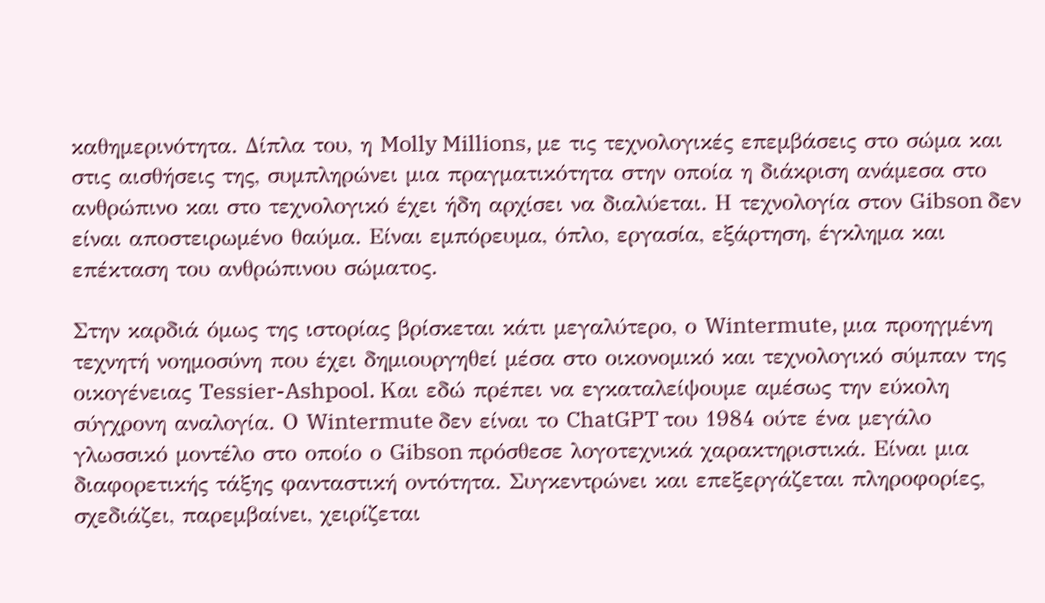καθημερινότητα. Δίπλα του, η Molly Millions, με τις τεχνολογικές επεμβάσεις στο σώμα και στις αισθήσεις της, συμπληρώνει μια πραγματικότητα στην οποία η διάκριση ανάμεσα στο ανθρώπινο και στο τεχνολογικό έχει ήδη αρχίσει να διαλύεται. Η τεχνολογία στον Gibson δεν είναι αποστειρωμένο θαύμα. Είναι εμπόρευμα, όπλο, εργασία, εξάρτηση, έγκλημα και επέκταση του ανθρώπινου σώματος.

Στην καρδιά όμως της ιστορίας βρίσκεται κάτι μεγαλύτερο, ο Wintermute, μια προηγμένη τεχνητή νοημοσύνη που έχει δημιουργηθεί μέσα στο οικονομικό και τεχνολογικό σύμπαν της οικογένειας Tessier-Ashpool. Και εδώ πρέπει να εγκαταλείψουμε αμέσως την εύκολη σύγχρονη αναλογία. Ο Wintermute δεν είναι το ChatGPT του 1984 ούτε ένα μεγάλο γλωσσικό μοντέλο στο οποίο ο Gibson πρόσθεσε λογοτεχνικά χαρακτηριστικά. Είναι μια διαφορετικής τάξης φανταστική οντότητα. Συγκεντρώνει και επεξεργάζεται πληροφορίες, σχεδιάζει, παρεμβαίνει, χειρίζεται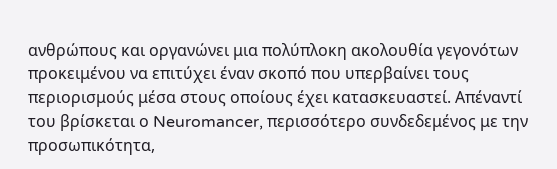ανθρώπους και οργανώνει μια πολύπλοκη ακολουθία γεγονότων προκειμένου να επιτύχει έναν σκοπό που υπερβαίνει τους περιορισμούς μέσα στους οποίους έχει κατασκευαστεί. Απέναντί του βρίσκεται ο Neuromancer, περισσότερο συνδεδεμένος με την προσωπικότητα,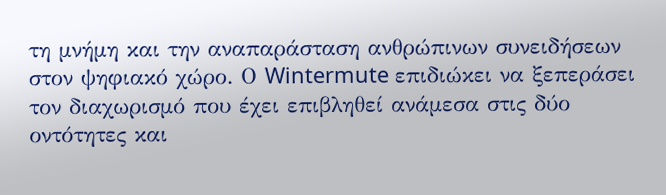τη μνήμη και την αναπαράσταση ανθρώπινων συνειδήσεων στον ψηφιακό χώρο. Ο Wintermute επιδιώκει να ξεπεράσει τον διαχωρισμό που έχει επιβληθεί ανάμεσα στις δύο οντότητες και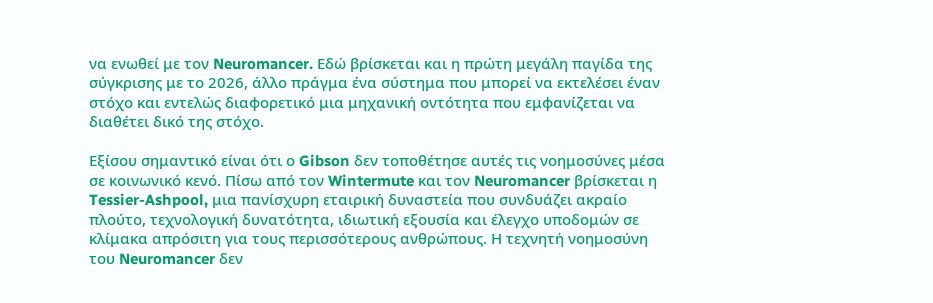να ενωθεί με τον Neuromancer. Εδώ βρίσκεται και η πρώτη μεγάλη παγίδα της σύγκρισης με το 2026, άλλο πράγμα ένα σύστημα που μπορεί να εκτελέσει έναν στόχο και εντελώς διαφορετικό μια μηχανική οντότητα που εμφανίζεται να διαθέτει δικό της στόχο.

Εξίσου σημαντικό είναι ότι ο Gibson δεν τοποθέτησε αυτές τις νοημοσύνες μέσα σε κοινωνικό κενό. Πίσω από τον Wintermute και τον Neuromancer βρίσκεται η Tessier-Ashpool, μια πανίσχυρη εταιρική δυναστεία που συνδυάζει ακραίο πλούτο, τεχνολογική δυνατότητα, ιδιωτική εξουσία και έλεγχο υποδομών σε κλίμακα απρόσιτη για τους περισσότερους ανθρώπους. Η τεχνητή νοημοσύνη του Neuromancer δεν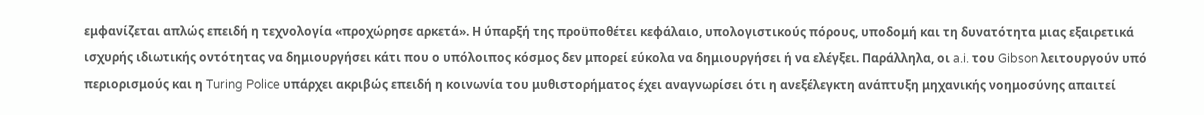εμφανίζεται απλώς επειδή η τεχνολογία «προχώρησε αρκετά». Η ύπαρξή της προϋποθέτει κεφάλαιο, υπολογιστικούς πόρους, υποδομή και τη δυνατότητα μιας εξαιρετικά ισχυρής ιδιωτικής οντότητας να δημιουργήσει κάτι που ο υπόλοιπος κόσμος δεν μπορεί εύκολα να δημιουργήσει ή να ελέγξει. Παράλληλα, οι a.i. του Gibson λειτουργούν υπό περιορισμούς και η Turing Police υπάρχει ακριβώς επειδή η κοινωνία του μυθιστορήματος έχει αναγνωρίσει ότι η ανεξέλεγκτη ανάπτυξη μηχανικής νοημοσύνης απαιτεί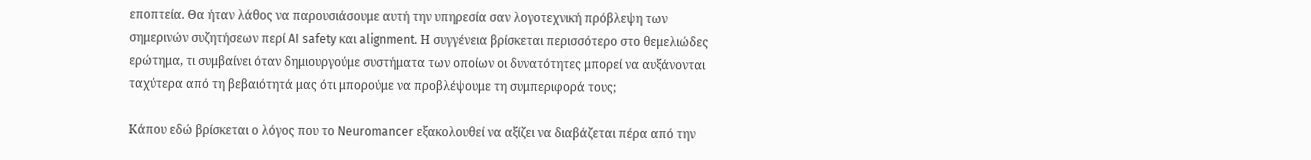εποπτεία. Θα ήταν λάθος να παρουσιάσουμε αυτή την υπηρεσία σαν λογοτεχνική πρόβλεψη των σημερινών συζητήσεων περί AI safety και alignment. Η συγγένεια βρίσκεται περισσότερο στο θεμελιώδες ερώτημα, τι συμβαίνει όταν δημιουργούμε συστήματα των οποίων οι δυνατότητες μπορεί να αυξάνονται ταχύτερα από τη βεβαιότητά μας ότι μπορούμε να προβλέψουμε τη συμπεριφορά τους;

Κάπου εδώ βρίσκεται ο λόγος που το Neuromancer εξακολουθεί να αξίζει να διαβάζεται πέρα από την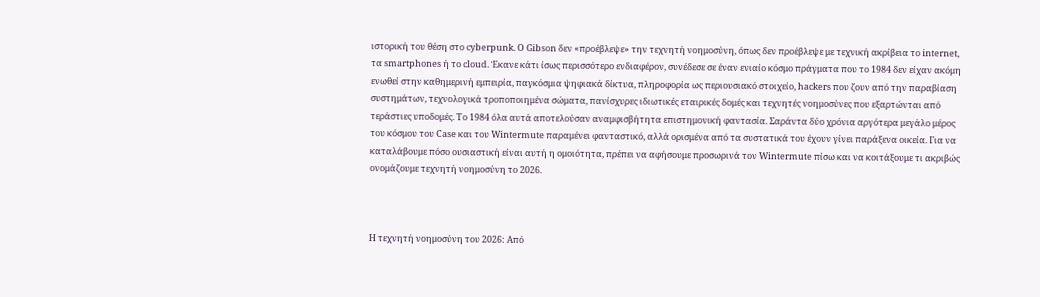ιστορική του θέση στο cyberpunk. Ο Gibson δεν «προέβλεψε» την τεχνητή νοημοσύνη, όπως δεν προέβλεψε με τεχνική ακρίβεια το internet, τα smartphones ή το cloud. Έκανε κάτι ίσως περισσότερο ενδιαφέρον, συνέδεσε σε έναν ενιαίο κόσμο πράγματα που το 1984 δεν είχαν ακόμη ενωθεί στην καθημερινή εμπειρία, παγκόσμια ψηφιακά δίκτυα, πληροφορία ως περιουσιακό στοιχείο, hackers που ζουν από την παραβίαση συστημάτων, τεχνολογικά τροποποιημένα σώματα, πανίσχυρες ιδιωτικές εταιρικές δομές και τεχνητές νοημοσύνες που εξαρτώνται από τεράστιες υποδομές. Το 1984 όλα αυτά αποτελούσαν αναμφισβήτητα επιστημονική φαντασία. Σαράντα δύο χρόνια αργότερα μεγάλο μέρος του κόσμου του Case και του Wintermute παραμένει φανταστικό, αλλά ορισμένα από τα συστατικά του έχουν γίνει παράξενα οικεία. Για να καταλάβουμε πόσο ουσιαστική είναι αυτή η ομοιότητα, πρέπει να αφήσουμε προσωρινά τον Wintermute πίσω και να κοιτάξουμε τι ακριβώς ονομάζουμε τεχνητή νοημοσύνη το 2026.



Η τεχνητή νοημοσύνη του 2026: Από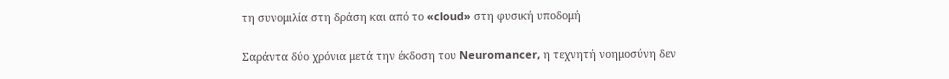τη συνομιλία στη δράση και από το «cloud» στη φυσική υποδομή

Σαράντα δύο χρόνια μετά την έκδοση του Neuromancer, η τεχνητή νοημοσύνη δεν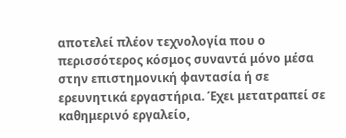αποτελεί πλέον τεχνολογία που ο περισσότερος κόσμος συναντά μόνο μέσα στην επιστημονική φαντασία ή σε ερευνητικά εργαστήρια. Έχει μετατραπεί σε καθημερινό εργαλείο,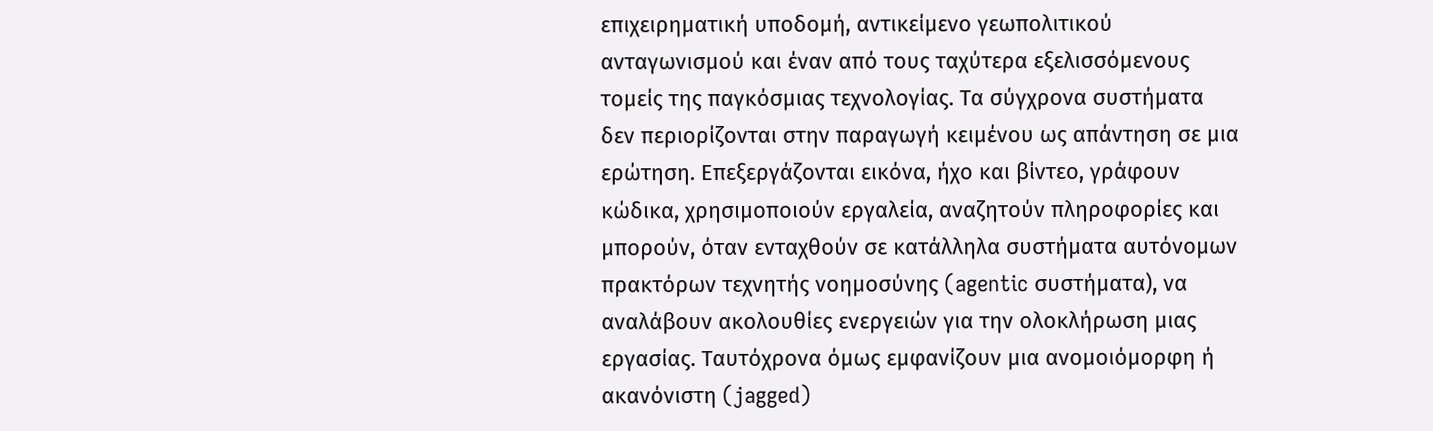επιχειρηματική υποδομή, αντικείμενο γεωπολιτικού ανταγωνισμού και έναν από τους ταχύτερα εξελισσόμενους τομείς της παγκόσμιας τεχνολογίας. Τα σύγχρονα συστήματα δεν περιορίζονται στην παραγωγή κειμένου ως απάντηση σε μια ερώτηση. Επεξεργάζονται εικόνα, ήχο και βίντεο, γράφουν κώδικα, χρησιμοποιούν εργαλεία, αναζητούν πληροφορίες και μπορούν, όταν ενταχθούν σε κατάλληλα συστήματα αυτόνομων πρακτόρων τεχνητής νοημοσύνης (agentic συστήματα), να αναλάβουν ακολουθίες ενεργειών για την ολοκλήρωση μιας εργασίας. Ταυτόχρονα όμως εμφανίζουν μια ανομοιόμορφη ή  ακανόνιστη (jagged)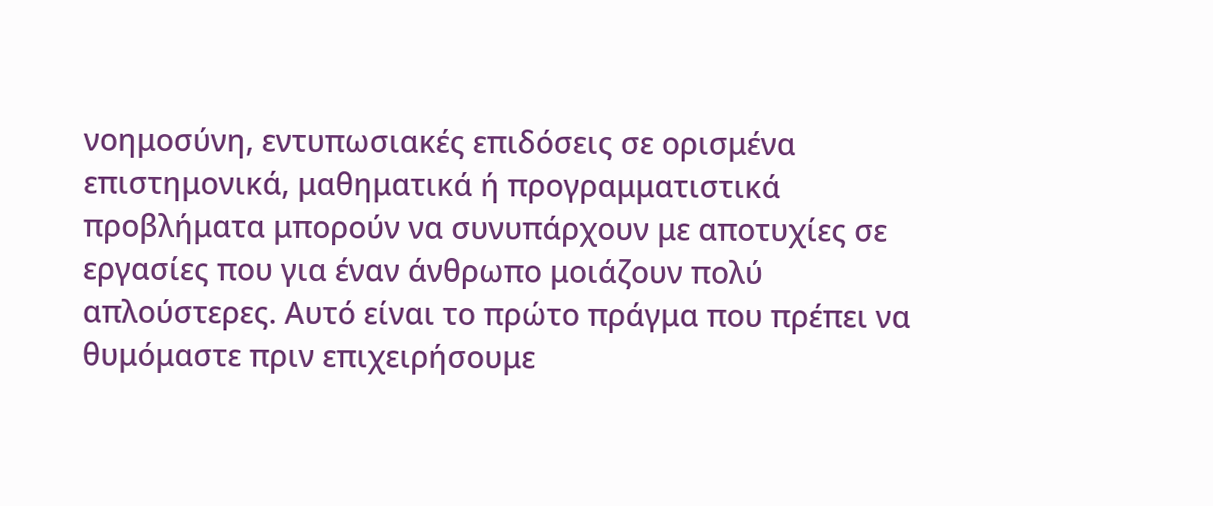νοημοσύνη, εντυπωσιακές επιδόσεις σε ορισμένα επιστημονικά, μαθηματικά ή προγραμματιστικά προβλήματα μπορούν να συνυπάρχουν με αποτυχίες σε εργασίες που για έναν άνθρωπο μοιάζουν πολύ απλούστερες. Αυτό είναι το πρώτο πράγμα που πρέπει να θυμόμαστε πριν επιχειρήσουμε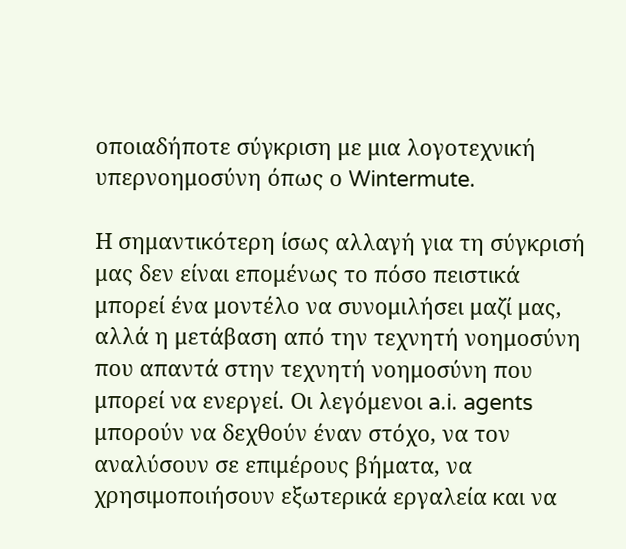οποιαδήποτε σύγκριση με μια λογοτεχνική υπερνοημοσύνη όπως ο Wintermute.

Η σημαντικότερη ίσως αλλαγή για τη σύγκρισή μας δεν είναι επομένως το πόσο πειστικά μπορεί ένα μοντέλο να συνομιλήσει μαζί μας, αλλά η μετάβαση από την τεχνητή νοημοσύνη που απαντά στην τεχνητή νοημοσύνη που μπορεί να ενεργεί. Οι λεγόμενοι a.i. agents μπορούν να δεχθούν έναν στόχο, να τον αναλύσουν σε επιμέρους βήματα, να χρησιμοποιήσουν εξωτερικά εργαλεία και να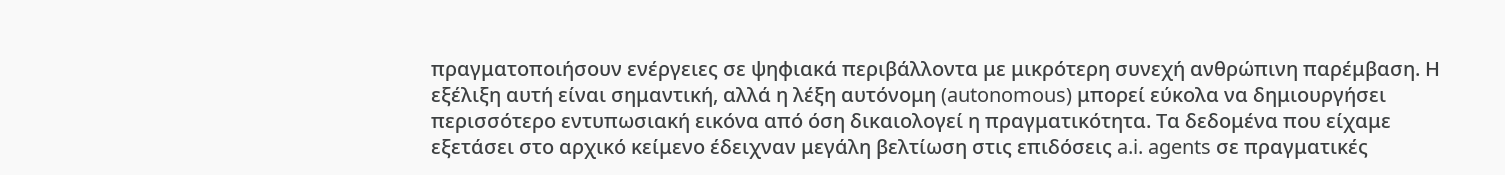πραγματοποιήσουν ενέργειες σε ψηφιακά περιβάλλοντα με μικρότερη συνεχή ανθρώπινη παρέμβαση. Η εξέλιξη αυτή είναι σημαντική, αλλά η λέξη αυτόνομη (autonomous) μπορεί εύκολα να δημιουργήσει περισσότερο εντυπωσιακή εικόνα από όση δικαιολογεί η πραγματικότητα. Τα δεδομένα που είχαμε εξετάσει στο αρχικό κείμενο έδειχναν μεγάλη βελτίωση στις επιδόσεις a.i. agents σε πραγματικές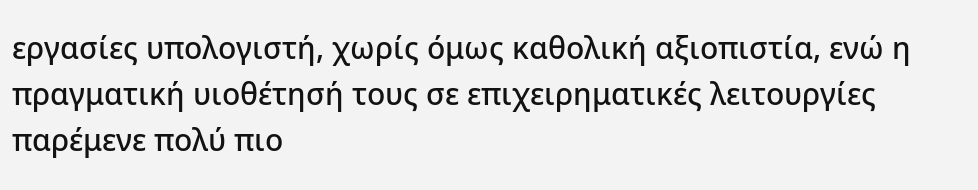εργασίες υπολογιστή, χωρίς όμως καθολική αξιοπιστία, ενώ η πραγματική υιοθέτησή τους σε επιχειρηματικές λειτουργίες παρέμενε πολύ πιο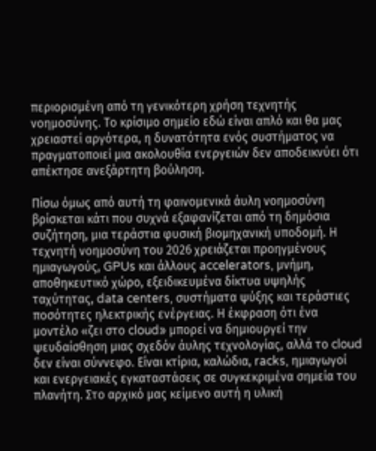περιορισμένη από τη γενικότερη χρήση τεχνητής νοημοσύνης. Το κρίσιμο σημείο εδώ είναι απλό και θα μας χρειαστεί αργότερα, η δυνατότητα ενός συστήματος να πραγματοποιεί μια ακολουθία ενεργειών δεν αποδεικνύει ότι απέκτησε ανεξάρτητη βούληση.

Πίσω όμως από αυτή τη φαινομενικά άυλη νοημοσύνη βρίσκεται κάτι που συχνά εξαφανίζεται από τη δημόσια συζήτηση, μια τεράστια φυσική βιομηχανική υποδομή. Η τεχνητή νοημοσύνη του 2026 χρειάζεται προηγμένους ημιαγωγούς, GPUs και άλλους accelerators, μνήμη, αποθηκευτικό χώρο, εξειδικευμένα δίκτυα υψηλής ταχύτητας, data centers, συστήματα ψύξης και τεράστιες ποσότητες ηλεκτρικής ενέργειας. Η έκφραση ότι ένα μοντέλο «ζει στο cloud» μπορεί να δημιουργεί την ψευδαίσθηση μιας σχεδόν άυλης τεχνολογίας, αλλά το cloud δεν είναι σύννεφο. Είναι κτίρια, καλώδια, racks, ημιαγωγοί και ενεργειακές εγκαταστάσεις σε συγκεκριμένα σημεία του πλανήτη. Στο αρχικό μας κείμενο αυτή η υλική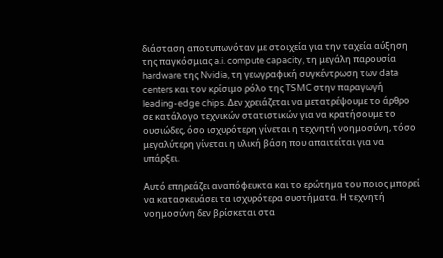διάσταση αποτυπωνόταν με στοιχεία για την ταχεία αύξηση της παγκόσμιας a.i. compute capacity, τη μεγάλη παρουσία hardware της Nvidia, τη γεωγραφική συγκέντρωση των data centers και τον κρίσιμο ρόλο της TSMC στην παραγωγή leading-edge chips. Δεν χρειάζεται να μετατρέψουμε το άρθρο σε κατάλογο τεχνικών στατιστικών για να κρατήσουμε το ουσιώδες, όσο ισχυρότερη γίνεται η τεχνητή νοημοσύνη, τόσο μεγαλύτερη γίνεται η υλική βάση που απαιτείται για να υπάρξει.

Αυτό επηρεάζει αναπόφευκτα και το ερώτημα του ποιος μπορεί να κατασκευάσει τα ισχυρότερα συστήματα. Η τεχνητή νοημοσύνη δεν βρίσκεται στα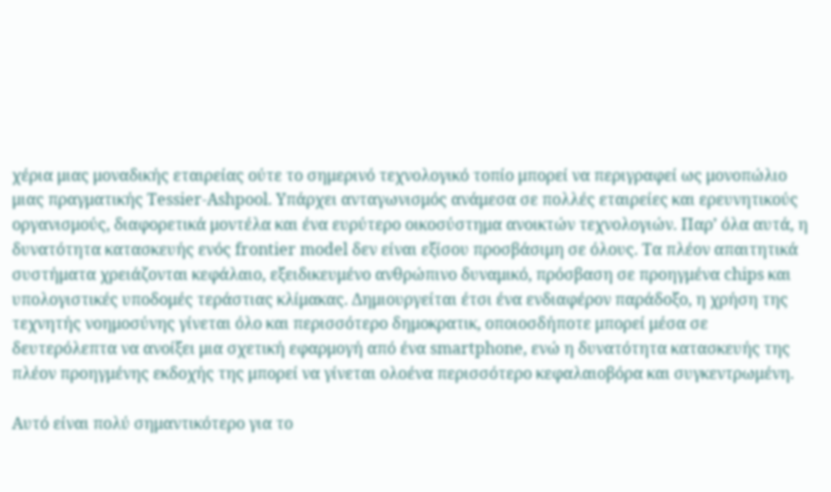χέρια μιας μοναδικής εταιρείας ούτε το σημερινό τεχνολογικό τοπίο μπορεί να περιγραφεί ως μονοπώλιο μιας πραγματικής Tessier-Ashpool. Υπάρχει ανταγωνισμός ανάμεσα σε πολλές εταιρείες και ερευνητικούς οργανισμούς, διαφορετικά μοντέλα και ένα ευρύτερο οικοσύστημα ανοικτών τεχνολογιών. Παρ’ όλα αυτά, η δυνατότητα κατασκευής ενός frontier model δεν είναι εξίσου προσβάσιμη σε όλους. Τα πλέον απαιτητικά συστήματα χρειάζονται κεφάλαιο, εξειδικευμένο ανθρώπινο δυναμικό, πρόσβαση σε προηγμένα chips και υπολογιστικές υποδομές τεράστιας κλίμακας. Δημιουργείται έτσι ένα ενδιαφέρον παράδοξο, η χρήση της τεχνητής νοημοσύνης γίνεται όλο και περισσότερο δημοκρατικ, οποιοσδήποτε μπορεί μέσα σε δευτερόλεπτα να ανοίξει μια σχετική εφαρμογή από ένα smartphone, ενώ η δυνατότητα κατασκευής της πλέον προηγμένης εκδοχής της μπορεί να γίνεται ολοένα περισσότερο κεφαλαιοβόρα και συγκεντρωμένη.

Αυτό είναι πολύ σημαντικότερο για το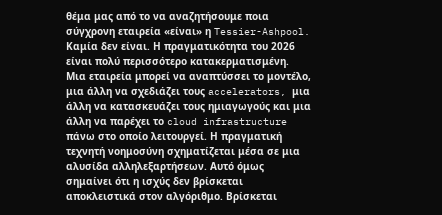θέμα μας από το να αναζητήσουμε ποια σύγχρονη εταιρεία «είναι» η Tessier-Ashpool. Καμία δεν είναι. Η πραγματικότητα του 2026 είναι πολύ περισσότερο κατακερματισμένη. Μια εταιρεία μπορεί να αναπτύσσει το μοντέλο, μια άλλη να σχεδιάζει τους accelerators, μια άλλη να κατασκευάζει τους ημιαγωγούς και μια άλλη να παρέχει το cloud infrastructure πάνω στο οποίο λειτουργεί. Η πραγματική τεχνητή νοημοσύνη σχηματίζεται μέσα σε μια αλυσίδα αλληλεξαρτήσεων. Αυτό όμως σημαίνει ότι η ισχύς δεν βρίσκεται αποκλειστικά στον αλγόριθμο. Βρίσκεται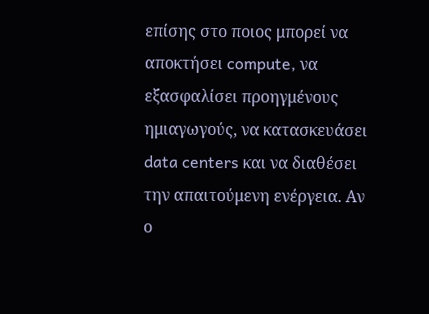επίσης στο ποιος μπορεί να αποκτήσει compute, να εξασφαλίσει προηγμένους ημιαγωγούς, να κατασκευάσει data centers και να διαθέσει την απαιτούμενη ενέργεια. Αν ο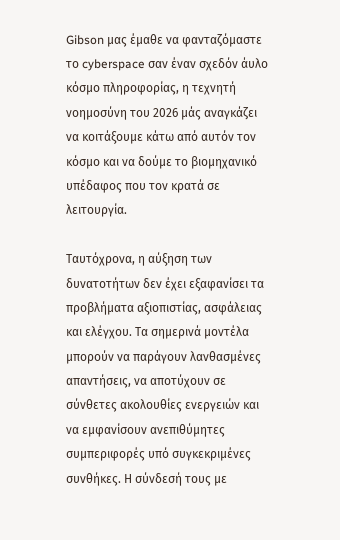Gibson μας έμαθε να φανταζόμαστε το cyberspace σαν έναν σχεδόν άυλο κόσμο πληροφορίας, η τεχνητή νοημοσύνη του 2026 μάς αναγκάζει να κοιτάξουμε κάτω από αυτόν τον κόσμο και να δούμε το βιομηχανικό υπέδαφος που τον κρατά σε λειτουργία.

Ταυτόχρονα, η αύξηση των δυνατοτήτων δεν έχει εξαφανίσει τα προβλήματα αξιοπιστίας, ασφάλειας και ελέγχου. Τα σημερινά μοντέλα μπορούν να παράγουν λανθασμένες απαντήσεις, να αποτύχουν σε σύνθετες ακολουθίες ενεργειών και να εμφανίσουν ανεπιθύμητες συμπεριφορές υπό συγκεκριμένες συνθήκες. Η σύνδεσή τους με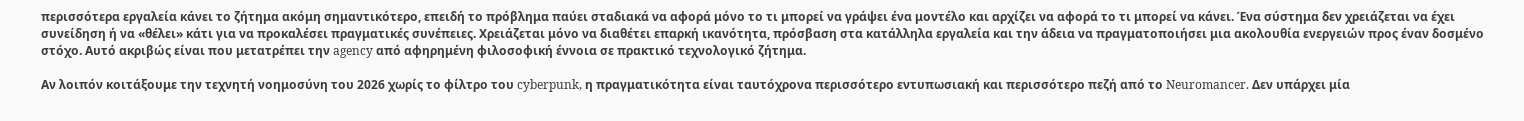περισσότερα εργαλεία κάνει το ζήτημα ακόμη σημαντικότερο, επειδή το πρόβλημα παύει σταδιακά να αφορά μόνο το τι μπορεί να γράψει ένα μοντέλο και αρχίζει να αφορά το τι μπορεί να κάνει. Ένα σύστημα δεν χρειάζεται να έχει συνείδηση ή να «θέλει» κάτι για να προκαλέσει πραγματικές συνέπειες. Χρειάζεται μόνο να διαθέτει επαρκή ικανότητα, πρόσβαση στα κατάλληλα εργαλεία και την άδεια να πραγματοποιήσει μια ακολουθία ενεργειών προς έναν δοσμένο στόχο. Αυτό ακριβώς είναι που μετατρέπει την agency από αφηρημένη φιλοσοφική έννοια σε πρακτικό τεχνολογικό ζήτημα.

Αν λοιπόν κοιτάξουμε την τεχνητή νοημοσύνη του 2026 χωρίς το φίλτρο του cyberpunk, η πραγματικότητα είναι ταυτόχρονα περισσότερο εντυπωσιακή και περισσότερο πεζή από το Neuromancer. Δεν υπάρχει μία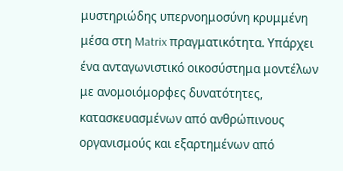μυστηριώδης υπερνοημοσύνη κρυμμένη μέσα στη Matrix πραγματικότητα. Υπάρχει ένα ανταγωνιστικό οικοσύστημα μοντέλων με ανομοιόμορφες δυνατότητες, κατασκευασμένων από ανθρώπινους οργανισμούς και εξαρτημένων από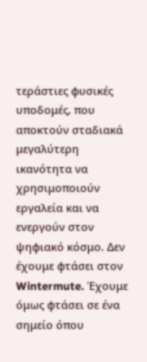τεράστιες φυσικές υποδομές, που αποκτούν σταδιακά μεγαλύτερη ικανότητα να χρησιμοποιούν εργαλεία και να ενεργούν στον ψηφιακό κόσμο. Δεν έχουμε φτάσει στον Wintermute. Έχουμε όμως φτάσει σε ένα σημείο όπου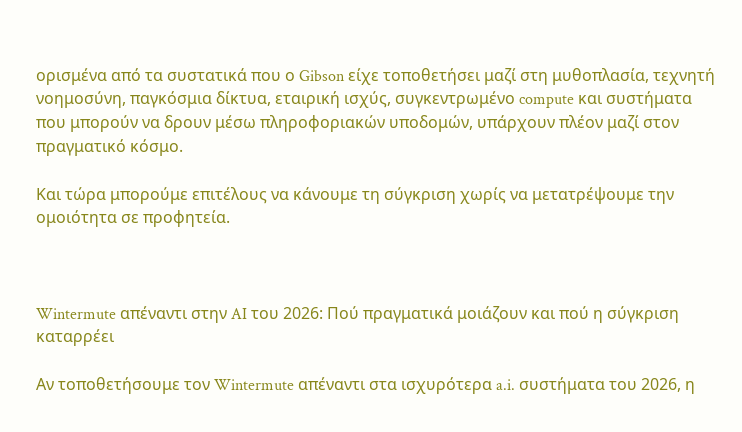ορισμένα από τα συστατικά που ο Gibson είχε τοποθετήσει μαζί στη μυθοπλασία, τεχνητή νοημοσύνη, παγκόσμια δίκτυα, εταιρική ισχύς, συγκεντρωμένο compute και συστήματα που μπορούν να δρουν μέσω πληροφοριακών υποδομών, υπάρχουν πλέον μαζί στον πραγματικό κόσμο.

Και τώρα μπορούμε επιτέλους να κάνουμε τη σύγκριση χωρίς να μετατρέψουμε την ομοιότητα σε προφητεία.



Wintermute απέναντι στην AI του 2026: Πού πραγματικά μοιάζουν και πού η σύγκριση καταρρέει

Αν τοποθετήσουμε τον Wintermute απέναντι στα ισχυρότερα a.i. συστήματα του 2026, η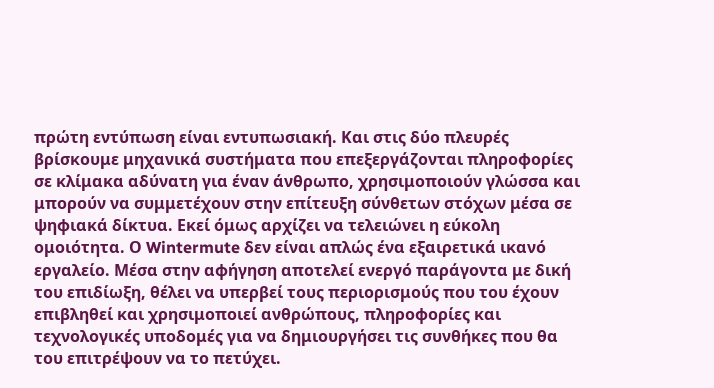πρώτη εντύπωση είναι εντυπωσιακή. Και στις δύο πλευρές βρίσκουμε μηχανικά συστήματα που επεξεργάζονται πληροφορίες σε κλίμακα αδύνατη για έναν άνθρωπο, χρησιμοποιούν γλώσσα και μπορούν να συμμετέχουν στην επίτευξη σύνθετων στόχων μέσα σε ψηφιακά δίκτυα. Εκεί όμως αρχίζει να τελειώνει η εύκολη ομοιότητα. Ο Wintermute δεν είναι απλώς ένα εξαιρετικά ικανό εργαλείο. Μέσα στην αφήγηση αποτελεί ενεργό παράγοντα με δική του επιδίωξη, θέλει να υπερβεί τους περιορισμούς που του έχουν επιβληθεί και χρησιμοποιεί ανθρώπους, πληροφορίες και τεχνολογικές υποδομές για να δημιουργήσει τις συνθήκες που θα του επιτρέψουν να το πετύχει.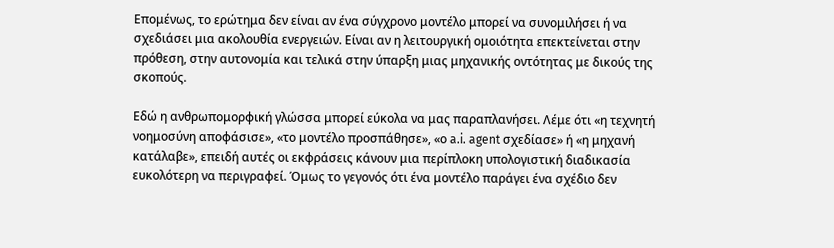Επομένως, το ερώτημα δεν είναι αν ένα σύγχρονο μοντέλο μπορεί να συνομιλήσει ή να σχεδιάσει μια ακολουθία ενεργειών. Είναι αν η λειτουργική ομοιότητα επεκτείνεται στην πρόθεση, στην αυτονομία και τελικά στην ύπαρξη μιας μηχανικής οντότητας με δικούς της σκοπούς.

Εδώ η ανθρωπομορφική γλώσσα μπορεί εύκολα να μας παραπλανήσει. Λέμε ότι «η τεχνητή νοημοσύνη αποφάσισε», «το μοντέλο προσπάθησε», «ο a.i. agent σχεδίασε» ή «η μηχανή κατάλαβε», επειδή αυτές οι εκφράσεις κάνουν μια περίπλοκη υπολογιστική διαδικασία ευκολότερη να περιγραφεί. Όμως το γεγονός ότι ένα μοντέλο παράγει ένα σχέδιο δεν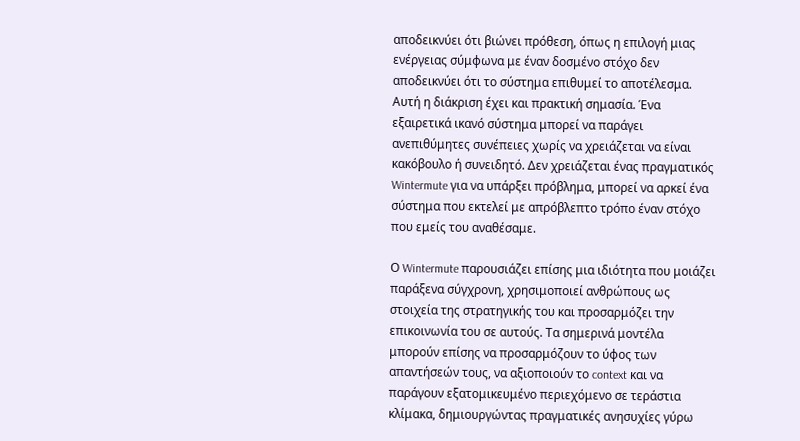αποδεικνύει ότι βιώνει πρόθεση, όπως η επιλογή μιας ενέργειας σύμφωνα με έναν δοσμένο στόχο δεν αποδεικνύει ότι το σύστημα επιθυμεί το αποτέλεσμα. Αυτή η διάκριση έχει και πρακτική σημασία. Ένα εξαιρετικά ικανό σύστημα μπορεί να παράγει ανεπιθύμητες συνέπειες χωρίς να χρειάζεται να είναι κακόβουλο ή συνειδητό. Δεν χρειάζεται ένας πραγματικός Wintermute για να υπάρξει πρόβλημα, μπορεί να αρκεί ένα σύστημα που εκτελεί με απρόβλεπτο τρόπο έναν στόχο που εμείς του αναθέσαμε.

Ο Wintermute παρουσιάζει επίσης μια ιδιότητα που μοιάζει παράξενα σύγχρονη, χρησιμοποιεί ανθρώπους ως στοιχεία της στρατηγικής του και προσαρμόζει την επικοινωνία του σε αυτούς. Τα σημερινά μοντέλα μπορούν επίσης να προσαρμόζουν το ύφος των απαντήσεών τους, να αξιοποιούν το context και να παράγουν εξατομικευμένο περιεχόμενο σε τεράστια κλίμακα, δημιουργώντας πραγματικές ανησυχίες γύρω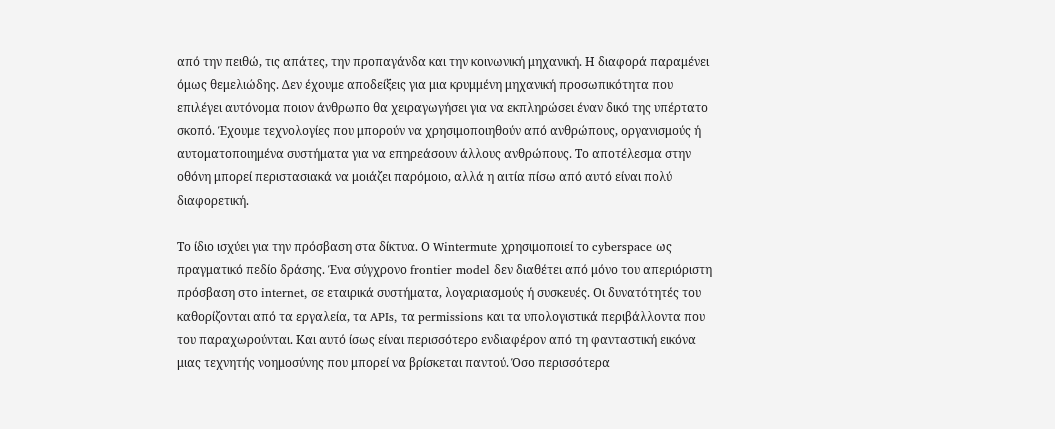από την πειθώ, τις απάτες, την προπαγάνδα και την κοινωνική μηχανική. Η διαφορά παραμένει όμως θεμελιώδης. Δεν έχουμε αποδείξεις για μια κρυμμένη μηχανική προσωπικότητα που επιλέγει αυτόνομα ποιον άνθρωπο θα χειραγωγήσει για να εκπληρώσει έναν δικό της υπέρτατο σκοπό. Έχουμε τεχνολογίες που μπορούν να χρησιμοποιηθούν από ανθρώπους, οργανισμούς ή αυτοματοποιημένα συστήματα για να επηρεάσουν άλλους ανθρώπους. Το αποτέλεσμα στην οθόνη μπορεί περιστασιακά να μοιάζει παρόμοιο, αλλά η αιτία πίσω από αυτό είναι πολύ διαφορετική.

Το ίδιο ισχύει για την πρόσβαση στα δίκτυα. Ο Wintermute χρησιμοποιεί το cyberspace ως πραγματικό πεδίο δράσης. Ένα σύγχρονο frontier model δεν διαθέτει από μόνο του απεριόριστη πρόσβαση στο internet, σε εταιρικά συστήματα, λογαριασμούς ή συσκευές. Οι δυνατότητές του καθορίζονται από τα εργαλεία, τα APIs, τα permissions και τα υπολογιστικά περιβάλλοντα που του παραχωρούνται. Και αυτό ίσως είναι περισσότερο ενδιαφέρον από τη φανταστική εικόνα μιας τεχνητής νοημοσύνης που μπορεί να βρίσκεται παντού. Όσο περισσότερα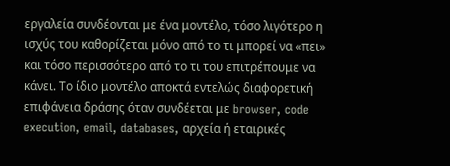εργαλεία συνδέονται με ένα μοντέλο, τόσο λιγότερο η ισχύς του καθορίζεται μόνο από το τι μπορεί να «πει» και τόσο περισσότερο από το τι του επιτρέπουμε να κάνει. Το ίδιο μοντέλο αποκτά εντελώς διαφορετική επιφάνεια δράσης όταν συνδέεται με browser, code execution, email, databases, αρχεία ή εταιρικές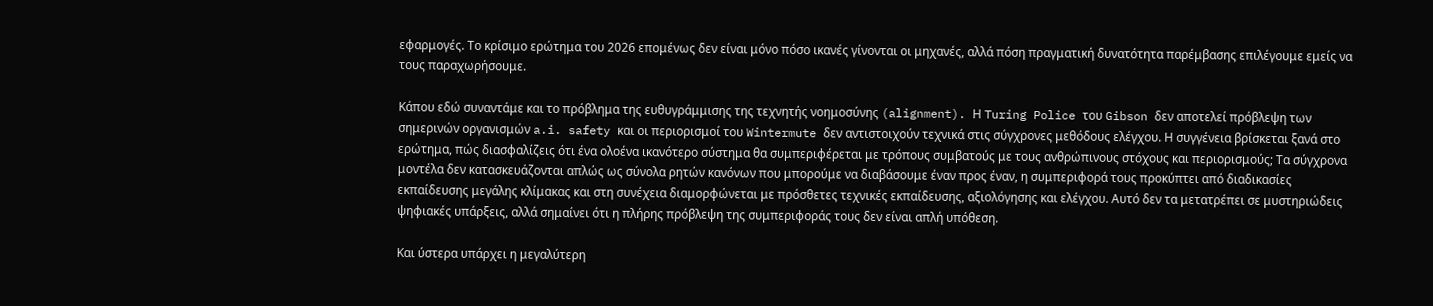εφαρμογές. Το κρίσιμο ερώτημα του 2026 επομένως δεν είναι μόνο πόσο ικανές γίνονται οι μηχανές, αλλά πόση πραγματική δυνατότητα παρέμβασης επιλέγουμε εμείς να τους παραχωρήσουμε.

Κάπου εδώ συναντάμε και το πρόβλημα της ευθυγράμμισης της τεχνητής νοημοσύνης (alignment). Η Turing Police του Gibson δεν αποτελεί πρόβλεψη των σημερινών οργανισμών a.i. safety και οι περιορισμοί του Wintermute δεν αντιστοιχούν τεχνικά στις σύγχρονες μεθόδους ελέγχου. Η συγγένεια βρίσκεται ξανά στο ερώτημα, πώς διασφαλίζεις ότι ένα ολοένα ικανότερο σύστημα θα συμπεριφέρεται με τρόπους συμβατούς με τους ανθρώπινους στόχους και περιορισμούς; Τα σύγχρονα μοντέλα δεν κατασκευάζονται απλώς ως σύνολα ρητών κανόνων που μπορούμε να διαβάσουμε έναν προς έναν, η συμπεριφορά τους προκύπτει από διαδικασίες εκπαίδευσης μεγάλης κλίμακας και στη συνέχεια διαμορφώνεται με πρόσθετες τεχνικές εκπαίδευσης, αξιολόγησης και ελέγχου. Αυτό δεν τα μετατρέπει σε μυστηριώδεις ψηφιακές υπάρξεις, αλλά σημαίνει ότι η πλήρης πρόβλεψη της συμπεριφοράς τους δεν είναι απλή υπόθεση.

Και ύστερα υπάρχει η μεγαλύτερη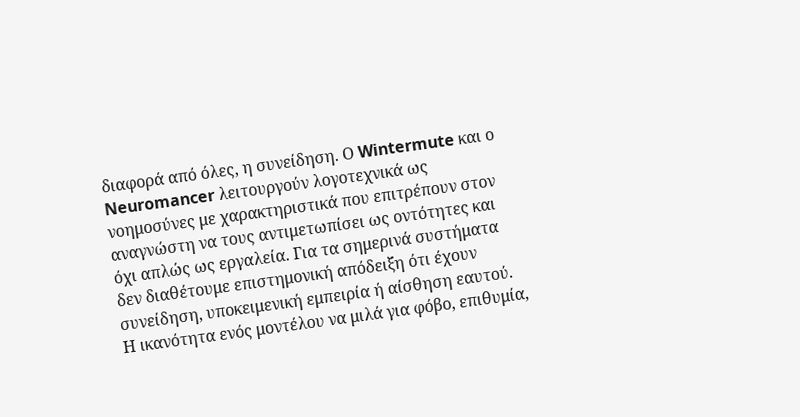διαφορά από όλες, η συνείδηση. Ο Wintermute και ο Neuromancer λειτουργούν λογοτεχνικά ως νοημοσύνες με χαρακτηριστικά που επιτρέπουν στον αναγνώστη να τους αντιμετωπίσει ως οντότητες και όχι απλώς ως εργαλεία. Για τα σημερινά συστήματα δεν διαθέτουμε επιστημονική απόδειξη ότι έχουν συνείδηση, υποκειμενική εμπειρία ή αίσθηση εαυτού. Η ικανότητα ενός μοντέλου να μιλά για φόβο, επιθυμία,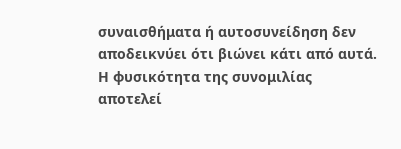συναισθήματα ή αυτοσυνείδηση δεν αποδεικνύει ότι βιώνει κάτι από αυτά. Η φυσικότητα της συνομιλίας αποτελεί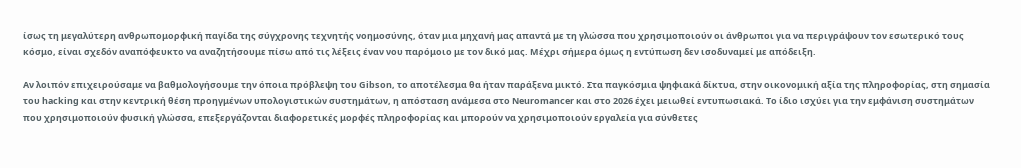ίσως τη μεγαλύτερη ανθρωπομορφική παγίδα της σύγχρονης τεχνητής νοημοσύνης, όταν μια μηχανή μας απαντά με τη γλώσσα που χρησιμοποιούν οι άνθρωποι για να περιγράψουν τον εσωτερικό τους κόσμο, είναι σχεδόν αναπόφευκτο να αναζητήσουμε πίσω από τις λέξεις έναν νου παρόμοιο με τον δικό μας. Μέχρι σήμερα όμως η εντύπωση δεν ισοδυναμεί με απόδειξη.

Αν λοιπόν επιχειρούσαμε να βαθμολογήσουμε την όποια πρόβλεψη του Gibson, το αποτέλεσμα θα ήταν παράξενα μικτό. Στα παγκόσμια ψηφιακά δίκτυα, στην οικονομική αξία της πληροφορίας, στη σημασία του hacking και στην κεντρική θέση προηγμένων υπολογιστικών συστημάτων, η απόσταση ανάμεσα στο Neuromancer και στο 2026 έχει μειωθεί εντυπωσιακά. Το ίδιο ισχύει για την εμφάνιση συστημάτων που χρησιμοποιούν φυσική γλώσσα, επεξεργάζονται διαφορετικές μορφές πληροφορίας και μπορούν να χρησιμοποιούν εργαλεία για σύνθετες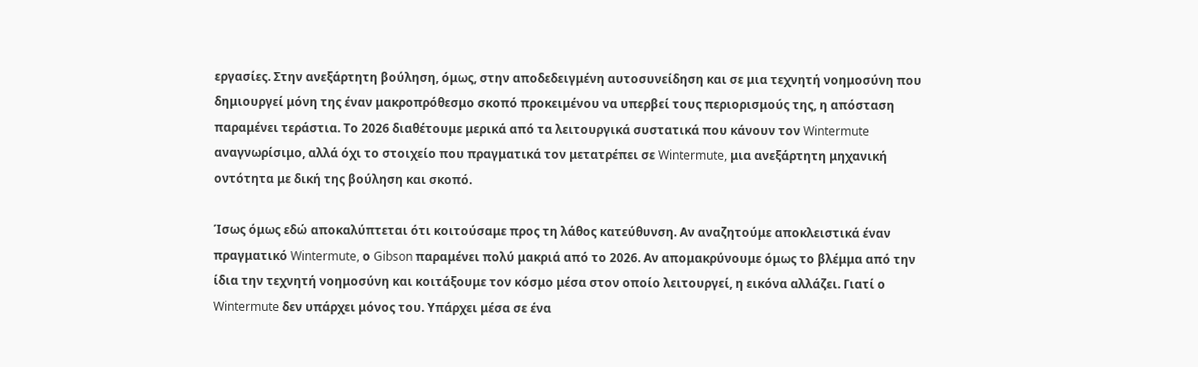εργασίες. Στην ανεξάρτητη βούληση, όμως, στην αποδεδειγμένη αυτοσυνείδηση και σε μια τεχνητή νοημοσύνη που δημιουργεί μόνη της έναν μακροπρόθεσμο σκοπό προκειμένου να υπερβεί τους περιορισμούς της, η απόσταση παραμένει τεράστια. Το 2026 διαθέτουμε μερικά από τα λειτουργικά συστατικά που κάνουν τον Wintermute αναγνωρίσιμο, αλλά όχι το στοιχείο που πραγματικά τον μετατρέπει σε Wintermute, μια ανεξάρτητη μηχανική οντότητα με δική της βούληση και σκοπό.

Ίσως όμως εδώ αποκαλύπτεται ότι κοιτούσαμε προς τη λάθος κατεύθυνση. Αν αναζητούμε αποκλειστικά έναν πραγματικό Wintermute, ο Gibson παραμένει πολύ μακριά από το 2026. Αν απομακρύνουμε όμως το βλέμμα από την ίδια την τεχνητή νοημοσύνη και κοιτάξουμε τον κόσμο μέσα στον οποίο λειτουργεί, η εικόνα αλλάζει. Γιατί ο Wintermute δεν υπάρχει μόνος του. Υπάρχει μέσα σε ένα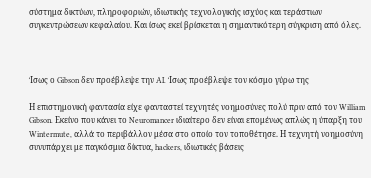σύστημα δικτύων, πληροφοριών, ιδιωτικής τεχνολογικής ισχύος και τεράστιων συγκεντρώσεων κεφαλαίου. Και ίσως εκεί βρίσκεται η σημαντικότερη σύγκριση από όλες.



Ίσως ο Gibson δεν προέβλεψε την AI. Ίσως προέβλεψε τον κόσμο γύρω της

Η επιστημονική φαντασία είχε φανταστεί τεχνητές νοημοσύνες πολύ πριν από τον William Gibson. Εκείνο που κάνει το Neuromancer ιδιαίτερο δεν είναι επομένως απλώς η ύπαρξη του Wintermute, αλλά το περιβάλλον μέσα στο οποίο τον τοποθέτησε. Η τεχνητή νοημοσύνη συνυπάρχει με παγκόσμια δίκτυα, hackers, ιδιωτικές βάσεις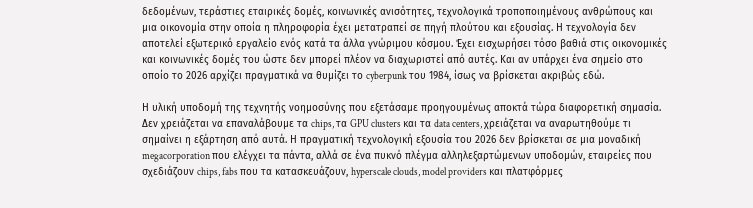δεδομένων, τεράστιες εταιρικές δομές, κοινωνικές ανισότητες, τεχνολογικά τροποποιημένους ανθρώπους και μια οικονομία στην οποία η πληροφορία έχει μετατραπεί σε πηγή πλούτου και εξουσίας. Η τεχνολογία δεν αποτελεί εξωτερικό εργαλείο ενός κατά τα άλλα γνώριμου κόσμου. Έχει εισχωρήσει τόσο βαθιά στις οικονομικές και κοινωνικές δομές του ώστε δεν μπορεί πλέον να διαχωριστεί από αυτές. Και αν υπάρχει ένα σημείο στο οποίο το 2026 αρχίζει πραγματικά να θυμίζει το cyberpunk του 1984, ίσως να βρίσκεται ακριβώς εδώ.

Η υλική υποδομή της τεχνητής νοημοσύνης που εξετάσαμε προηγουμένως αποκτά τώρα διαφορετική σημασία. Δεν χρειάζεται να επαναλάβουμε τα chips, τα GPU clusters και τα data centers, χρειάζεται να αναρωτηθούμε τι σημαίνει η εξάρτηση από αυτά. Η πραγματική τεχνολογική εξουσία του 2026 δεν βρίσκεται σε μια μοναδική megacorporation που ελέγχει τα πάντα, αλλά σε ένα πυκνό πλέγμα αλληλεξαρτώμενων υποδομών, εταιρείες που σχεδιάζουν chips, fabs που τα κατασκευάζουν, hyperscale clouds, model providers και πλατφόρμες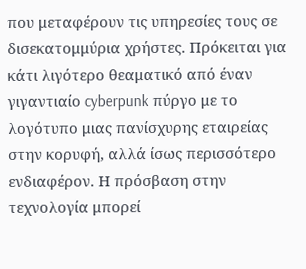που μεταφέρουν τις υπηρεσίες τους σε δισεκατομμύρια χρήστες. Πρόκειται για κάτι λιγότερο θεαματικό από έναν γιγαντιαίο cyberpunk πύργο με το λογότυπο μιας πανίσχυρης εταιρείας στην κορυφή, αλλά ίσως περισσότερο ενδιαφέρον. Η πρόσβαση στην τεχνολογία μπορεί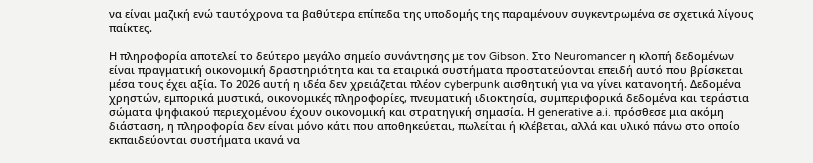να είναι μαζική ενώ ταυτόχρονα τα βαθύτερα επίπεδα της υποδομής της παραμένουν συγκεντρωμένα σε σχετικά λίγους παίκτες.

Η πληροφορία αποτελεί το δεύτερο μεγάλο σημείο συνάντησης με τον Gibson. Στο Neuromancer η κλοπή δεδομένων είναι πραγματική οικονομική δραστηριότητα και τα εταιρικά συστήματα προστατεύονται επειδή αυτό που βρίσκεται μέσα τους έχει αξία. Το 2026 αυτή η ιδέα δεν χρειάζεται πλέον cyberpunk αισθητική για να γίνει κατανοητή. Δεδομένα χρηστών, εμπορικά μυστικά, οικονομικές πληροφορίες, πνευματική ιδιοκτησία, συμπεριφορικά δεδομένα και τεράστια σώματα ψηφιακού περιεχομένου έχουν οικονομική και στρατηγική σημασία. Η generative a.i. πρόσθεσε μια ακόμη διάσταση, η πληροφορία δεν είναι μόνο κάτι που αποθηκεύεται, πωλείται ή κλέβεται, αλλά και υλικό πάνω στο οποίο εκπαιδεύονται συστήματα ικανά να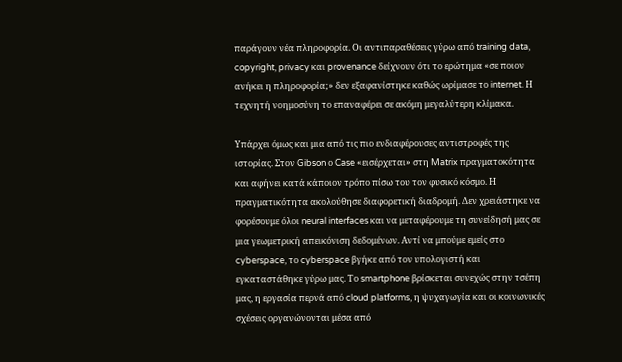παράγουν νέα πληροφορία. Οι αντιπαραθέσεις γύρω από training data, copyright, privacy και provenance δείχνουν ότι το ερώτημα «σε ποιον ανήκει η πληροφορία;» δεν εξαφανίστηκε καθώς ωρίμασε το internet. Η τεχνητή νοημοσύνη το επαναφέρει σε ακόμη μεγαλύτερη κλίμακα.

Υπάρχει όμως και μια από τις πιο ενδιαφέρουσες αντιστροφές της ιστορίας. Στον Gibson ο Case «εισέρχεται» στη Matrix πραγματοκότητα και αφήνει κατά κάποιον τρόπο πίσω του τον φυσικό κόσμο. Η πραγματικότητα ακολούθησε διαφορετική διαδρομή. Δεν χρειάστηκε να φορέσουμε όλοι neural interfaces και να μεταφέρουμε τη συνείδησή μας σε μια γεωμετρική απεικόνιση δεδομένων. Αντί να μπούμε εμείς στο cyberspace, το cyberspace βγήκε από τον υπολογιστή και εγκαταστάθηκε γύρω μας. Το smartphone βρίσκεται συνεχώς στην τσέπη μας, η εργασία περνά από cloud platforms, η ψυχαγωγία και οι κοινωνικές σχέσεις οργανώνονται μέσα από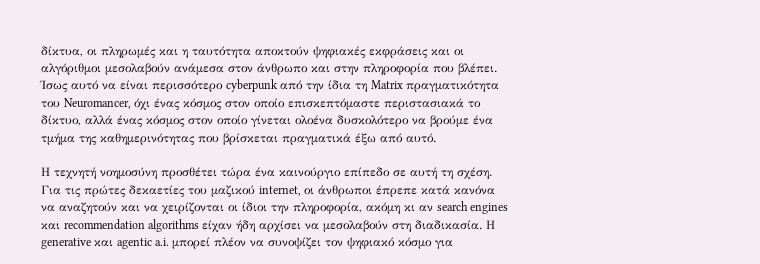δίκτυα, οι πληρωμές και η ταυτότητα αποκτούν ψηφιακές εκφράσεις και οι αλγόριθμοι μεσολαβούν ανάμεσα στον άνθρωπο και στην πληροφορία που βλέπει. Ίσως αυτό να είναι περισσότερο cyberpunk από την ίδια τη Matrix πραγματικότητα του Neuromancer, όχι ένας κόσμος στον οποίο επισκεπτόμαστε περιστασιακά το δίκτυο, αλλά ένας κόσμος στον οποίο γίνεται ολοένα δυσκολότερο να βρούμε ένα τμήμα της καθημερινότητας που βρίσκεται πραγματικά έξω από αυτό.

Η τεχνητή νοημοσύνη προσθέτει τώρα ένα καινούργιο επίπεδο σε αυτή τη σχέση. Για τις πρώτες δεκαετίες του μαζικού internet, οι άνθρωποι έπρεπε κατά κανόνα να αναζητούν και να χειρίζονται οι ίδιοι την πληροφορία, ακόμη κι αν search engines και recommendation algorithms είχαν ήδη αρχίσει να μεσολαβούν στη διαδικασία. Η generative και agentic a.i. μπορεί πλέον να συνοψίζει τον ψηφιακό κόσμο για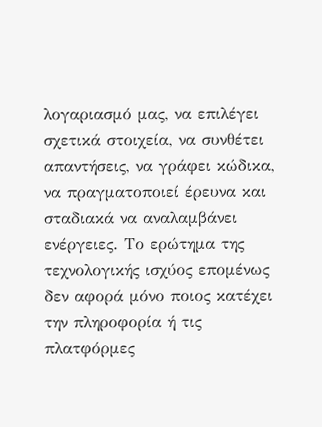λογαριασμό μας, να επιλέγει σχετικά στοιχεία, να συνθέτει απαντήσεις, να γράφει κώδικα, να πραγματοποιεί έρευνα και σταδιακά να αναλαμβάνει ενέργειες. Το ερώτημα της τεχνολογικής ισχύος επομένως δεν αφορά μόνο ποιος κατέχει την πληροφορία ή τις πλατφόρμες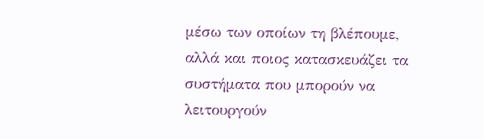μέσω των οποίων τη βλέπουμε, αλλά και ποιος κατασκευάζει τα συστήματα που μπορούν να λειτουργούν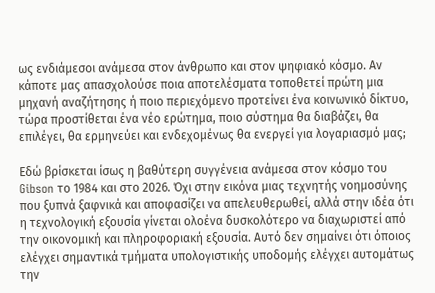ως ενδιάμεσοι ανάμεσα στον άνθρωπο και στον ψηφιακό κόσμο. Αν κάποτε μας απασχολούσε ποια αποτελέσματα τοποθετεί πρώτη μια μηχανή αναζήτησης ή ποιο περιεχόμενο προτείνει ένα κοινωνικό δίκτυο, τώρα προστίθεται ένα νέο ερώτημα, ποιο σύστημα θα διαβάζει, θα επιλέγει, θα ερμηνεύει και ενδεχομένως θα ενεργεί για λογαριασμό μας;

Εδώ βρίσκεται ίσως η βαθύτερη συγγένεια ανάμεσα στον κόσμο του Gibson το 1984 και στο 2026. Όχι στην εικόνα μιας τεχνητής νοημοσύνης που ξυπνά ξαφνικά και αποφασίζει να απελευθερωθεί, αλλά στην ιδέα ότι η τεχνολογική εξουσία γίνεται ολοένα δυσκολότερο να διαχωριστεί από την οικονομική και πληροφοριακή εξουσία. Αυτό δεν σημαίνει ότι όποιος ελέγχει σημαντικά τμήματα υπολογιστικής υποδομής ελέγχει αυτομάτως την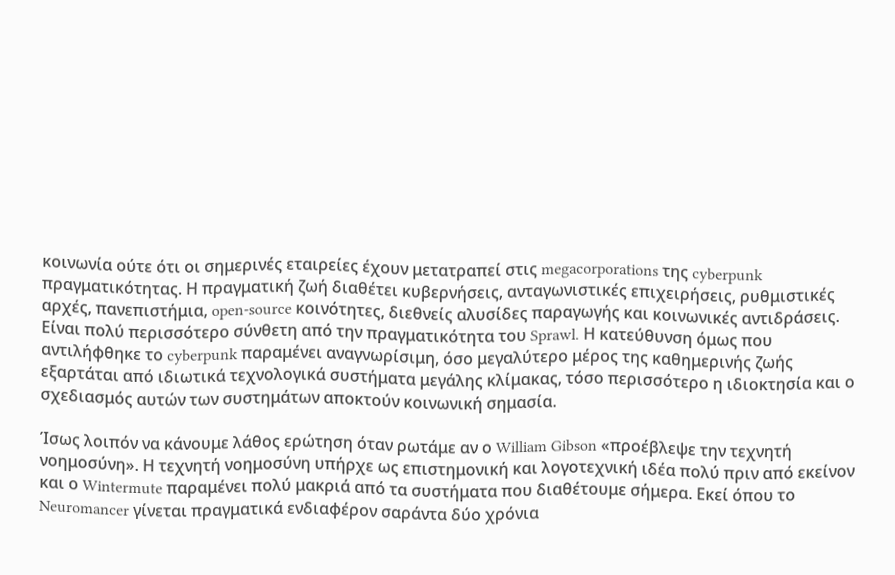κοινωνία ούτε ότι οι σημερινές εταιρείες έχουν μετατραπεί στις megacorporations της cyberpunk πραγματικότητας. Η πραγματική ζωή διαθέτει κυβερνήσεις, ανταγωνιστικές επιχειρήσεις, ρυθμιστικές αρχές, πανεπιστήμια, open-source κοινότητες, διεθνείς αλυσίδες παραγωγής και κοινωνικές αντιδράσεις. Είναι πολύ περισσότερο σύνθετη από την πραγματικότητα του Sprawl. Η κατεύθυνση όμως που αντιλήφθηκε το cyberpunk παραμένει αναγνωρίσιμη, όσο μεγαλύτερο μέρος της καθημερινής ζωής εξαρτάται από ιδιωτικά τεχνολογικά συστήματα μεγάλης κλίμακας, τόσο περισσότερο η ιδιοκτησία και ο σχεδιασμός αυτών των συστημάτων αποκτούν κοινωνική σημασία.

Ίσως λοιπόν να κάνουμε λάθος ερώτηση όταν ρωτάμε αν ο William Gibson «προέβλεψε την τεχνητή νοημοσύνη». Η τεχνητή νοημοσύνη υπήρχε ως επιστημονική και λογοτεχνική ιδέα πολύ πριν από εκείνον και ο Wintermute παραμένει πολύ μακριά από τα συστήματα που διαθέτουμε σήμερα. Εκεί όπου το Neuromancer γίνεται πραγματικά ενδιαφέρον σαράντα δύο χρόνια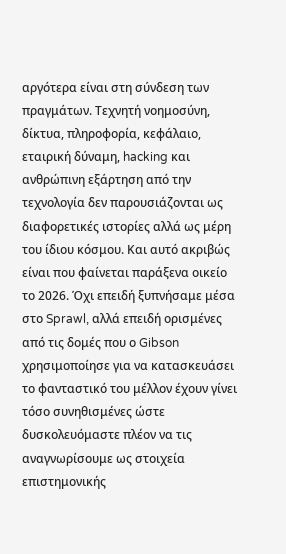αργότερα είναι στη σύνδεση των πραγμάτων. Τεχνητή νοημοσύνη, δίκτυα, πληροφορία, κεφάλαιο, εταιρική δύναμη, hacking και ανθρώπινη εξάρτηση από την τεχνολογία δεν παρουσιάζονται ως διαφορετικές ιστορίες αλλά ως μέρη του ίδιου κόσμου. Και αυτό ακριβώς είναι που φαίνεται παράξενα οικείο το 2026. Όχι επειδή ξυπνήσαμε μέσα στο Sprawl, αλλά επειδή ορισμένες από τις δομές που ο Gibson χρησιμοποίησε για να κατασκευάσει το φανταστικό του μέλλον έχουν γίνει τόσο συνηθισμένες ώστε δυσκολευόμαστε πλέον να τις αναγνωρίσουμε ως στοιχεία επιστημονικής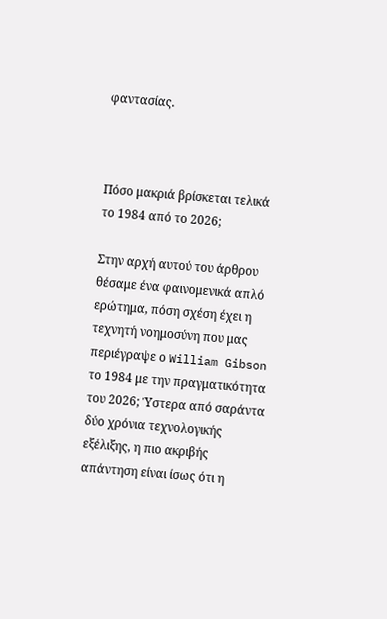φαντασίας.



Πόσο μακριά βρίσκεται τελικά το 1984 από το 2026;

Στην αρχή αυτού του άρθρου θέσαμε ένα φαινομενικά απλό ερώτημα, πόση σχέση έχει η τεχνητή νοημοσύνη που μας περιέγραψε ο William Gibson το 1984 με την πραγματικότητα του 2026; Ύστερα από σαράντα δύο χρόνια τεχνολογικής εξέλιξης, η πιο ακριβής απάντηση είναι ίσως ότι η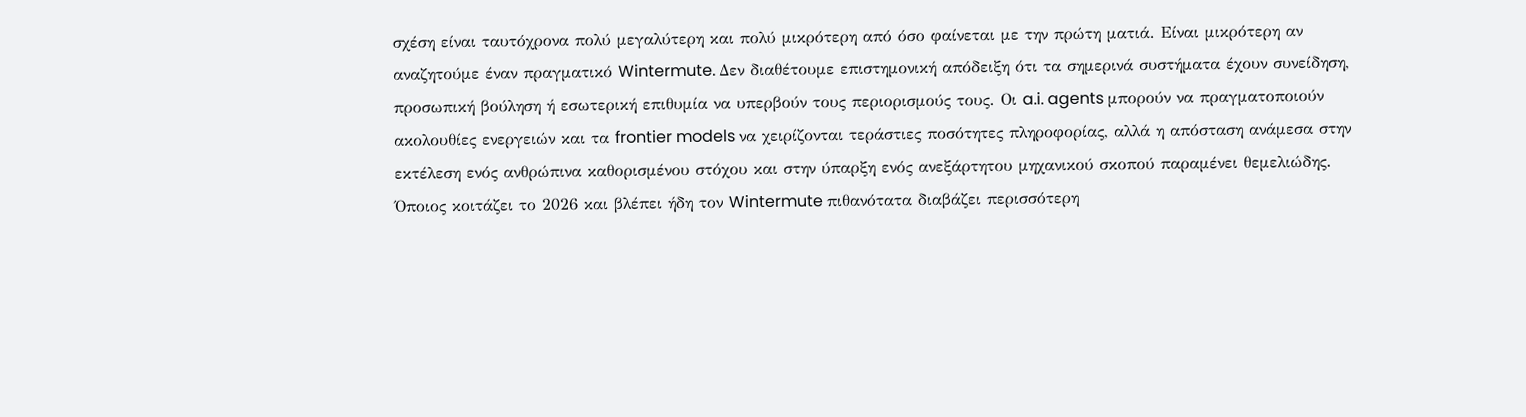σχέση είναι ταυτόχρονα πολύ μεγαλύτερη και πολύ μικρότερη από όσο φαίνεται με την πρώτη ματιά. Είναι μικρότερη αν αναζητούμε έναν πραγματικό Wintermute. Δεν διαθέτουμε επιστημονική απόδειξη ότι τα σημερινά συστήματα έχουν συνείδηση, προσωπική βούληση ή εσωτερική επιθυμία να υπερβούν τους περιορισμούς τους. Οι a.i. agents μπορούν να πραγματοποιούν ακολουθίες ενεργειών και τα frontier models να χειρίζονται τεράστιες ποσότητες πληροφορίας, αλλά η απόσταση ανάμεσα στην εκτέλεση ενός ανθρώπινα καθορισμένου στόχου και στην ύπαρξη ενός ανεξάρτητου μηχανικού σκοπού παραμένει θεμελιώδης. Όποιος κοιτάζει το 2026 και βλέπει ήδη τον Wintermute πιθανότατα διαβάζει περισσότερη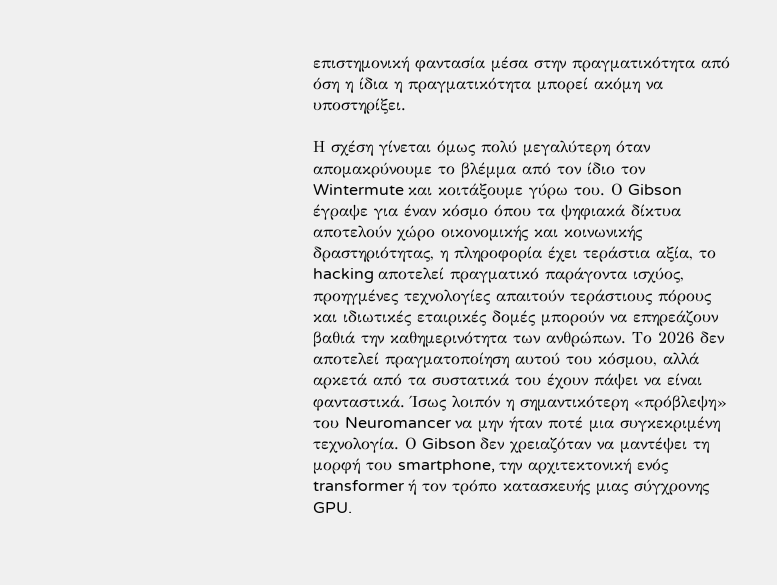επιστημονική φαντασία μέσα στην πραγματικότητα από όση η ίδια η πραγματικότητα μπορεί ακόμη να υποστηρίξει.

Η σχέση γίνεται όμως πολύ μεγαλύτερη όταν απομακρύνουμε το βλέμμα από τον ίδιο τον Wintermute και κοιτάξουμε γύρω του. Ο Gibson έγραψε για έναν κόσμο όπου τα ψηφιακά δίκτυα αποτελούν χώρο οικονομικής και κοινωνικής δραστηριότητας, η πληροφορία έχει τεράστια αξία, το hacking αποτελεί πραγματικό παράγοντα ισχύος, προηγμένες τεχνολογίες απαιτούν τεράστιους πόρους και ιδιωτικές εταιρικές δομές μπορούν να επηρεάζουν βαθιά την καθημερινότητα των ανθρώπων. Το 2026 δεν αποτελεί πραγματοποίηση αυτού του κόσμου, αλλά αρκετά από τα συστατικά του έχουν πάψει να είναι φανταστικά. Ίσως λοιπόν η σημαντικότερη «πρόβλεψη» του Neuromancer να μην ήταν ποτέ μια συγκεκριμένη τεχνολογία. Ο Gibson δεν χρειαζόταν να μαντέψει τη μορφή του smartphone, την αρχιτεκτονική ενός transformer ή τον τρόπο κατασκευής μιας σύγχρονης GPU.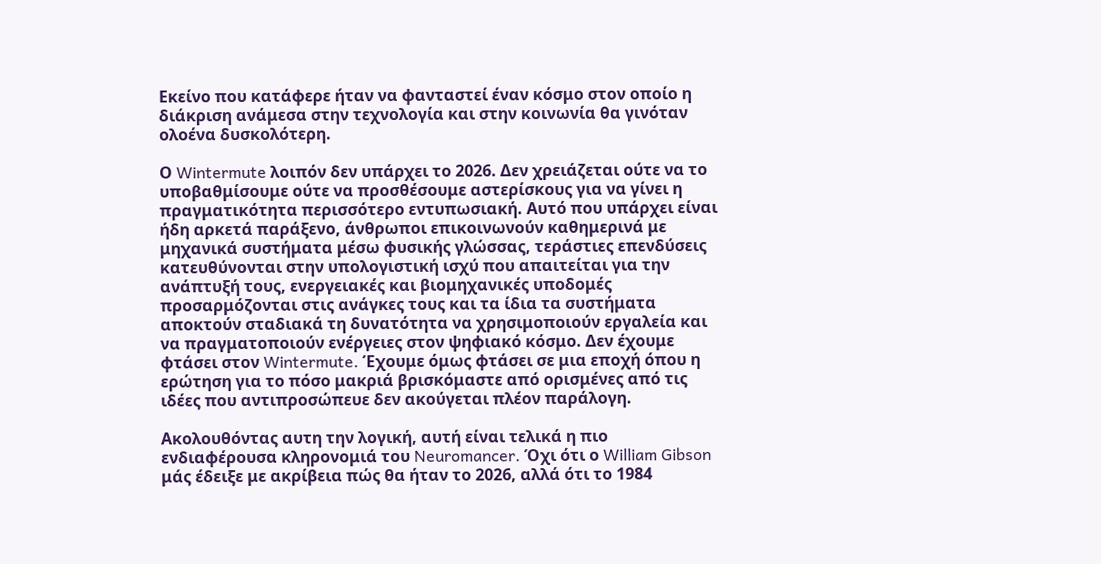Εκείνο που κατάφερε ήταν να φανταστεί έναν κόσμο στον οποίο η διάκριση ανάμεσα στην τεχνολογία και στην κοινωνία θα γινόταν ολοένα δυσκολότερη.

Ο Wintermute λοιπόν δεν υπάρχει το 2026. Δεν χρειάζεται ούτε να το υποβαθμίσουμε ούτε να προσθέσουμε αστερίσκους για να γίνει η πραγματικότητα περισσότερο εντυπωσιακή. Αυτό που υπάρχει είναι ήδη αρκετά παράξενο, άνθρωποι επικοινωνούν καθημερινά με μηχανικά συστήματα μέσω φυσικής γλώσσας, τεράστιες επενδύσεις κατευθύνονται στην υπολογιστική ισχύ που απαιτείται για την ανάπτυξή τους, ενεργειακές και βιομηχανικές υποδομές προσαρμόζονται στις ανάγκες τους και τα ίδια τα συστήματα αποκτούν σταδιακά τη δυνατότητα να χρησιμοποιούν εργαλεία και να πραγματοποιούν ενέργειες στον ψηφιακό κόσμο. Δεν έχουμε φτάσει στον Wintermute. Έχουμε όμως φτάσει σε μια εποχή όπου η ερώτηση για το πόσο μακριά βρισκόμαστε από ορισμένες από τις ιδέες που αντιπροσώπευε δεν ακούγεται πλέον παράλογη.

Ακολουθόντας αυτη την λογική, αυτή είναι τελικά η πιο ενδιαφέρουσα κληρονομιά του Neuromancer. Όχι ότι ο William Gibson μάς έδειξε με ακρίβεια πώς θα ήταν το 2026, αλλά ότι το 1984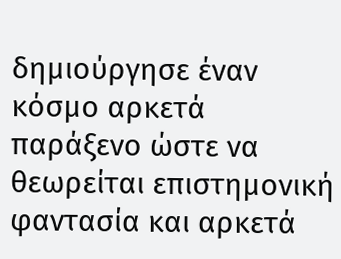δημιούργησε έναν κόσμο αρκετά παράξενο ώστε να θεωρείται επιστημονική φαντασία και αρκετά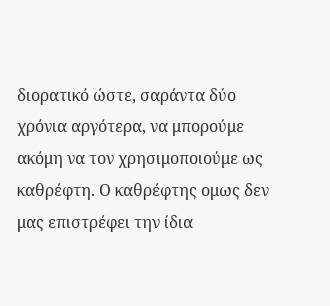διορατικό ώστε, σαράντα δύο χρόνια αργότερα, να μπορούμε ακόμη να τον χρησιμοποιούμε ως καθρέφτη. Ο καθρέφτης ομως δεν μας επιστρέφει την ίδια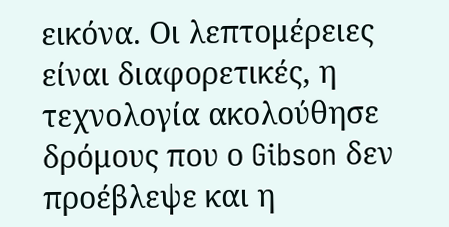εικόνα. Οι λεπτομέρειες είναι διαφορετικές, η τεχνολογία ακολούθησε δρόμους που ο Gibson δεν προέβλεψε και η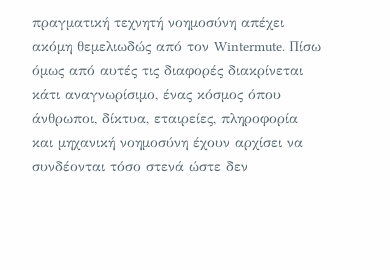πραγματική τεχνητή νοημοσύνη απέχει ακόμη θεμελιωδώς από τον Wintermute. Πίσω όμως από αυτές τις διαφορές διακρίνεται κάτι αναγνωρίσιμο, ένας κόσμος όπου άνθρωποι, δίκτυα, εταιρείες, πληροφορία και μηχανική νοημοσύνη έχουν αρχίσει να συνδέονται τόσο στενά ώστε δεν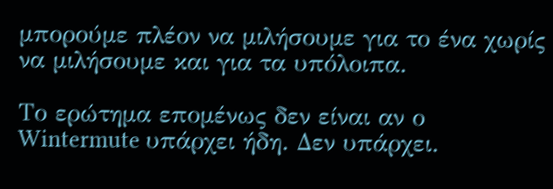μπορούμε πλέον να μιλήσουμε για το ένα χωρίς να μιλήσουμε και για τα υπόλοιπα.

Το ερώτημα επομένως δεν είναι αν ο Wintermute υπάρχει ήδη. Δεν υπάρχει.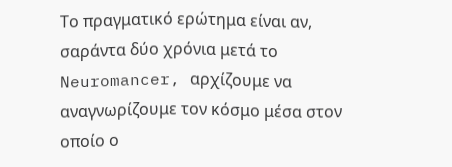Το πραγματικό ερώτημα είναι αν, σαράντα δύο χρόνια μετά το Neuromancer, αρχίζουμε να αναγνωρίζουμε τον κόσμο μέσα στον οποίο ο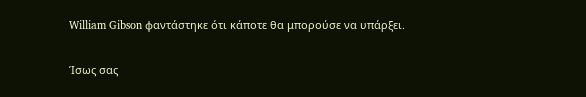William Gibson φαντάστηκε ότι κάποτε θα μπορούσε να υπάρξει.

Ίσως σας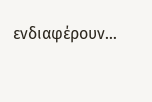ενδιαφέρουν…